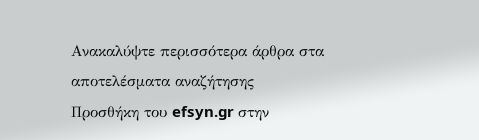Ανακαλύψτε περισσότερα άρθρα στα αποτελέσματα αναζήτησης
Προσθήκη του efsyn.gr στην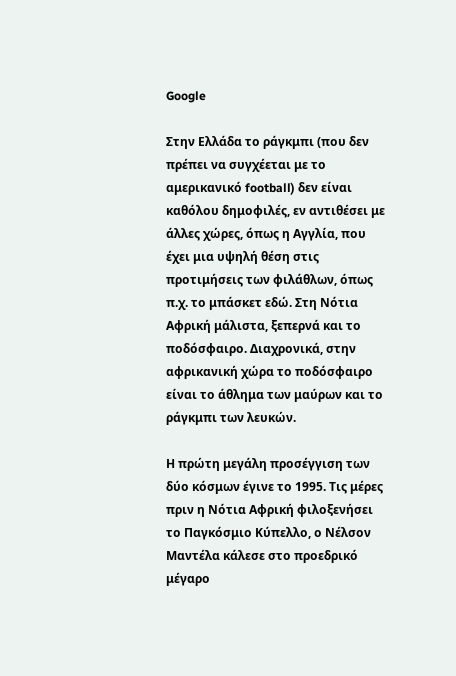Google

Στην Ελλάδα το ράγκμπι (που δεν πρέπει να συγχέεται με το αμερικανικό football) δεν είναι καθόλου δημοφιλές, εν αντιθέσει με άλλες χώρες, όπως η Αγγλία, που έχει μια υψηλή θέση στις προτιμήσεις των φιλάθλων, όπως π.χ. το μπάσκετ εδώ. Στη Νότια Αφρική μάλιστα, ξεπερνά και το ποδόσφαιρο. Διαχρονικά, στην αφρικανική χώρα το ποδόσφαιρο είναι το άθλημα των μαύρων και το ράγκμπι των λευκών.

Η πρώτη μεγάλη προσέγγιση των δύο κόσμων έγινε το 1995. Τις μέρες πριν η Νότια Αφρική φιλοξενήσει το Παγκόσμιο Κύπελλο, ο Νέλσον Μαντέλα κάλεσε στο προεδρικό μέγαρο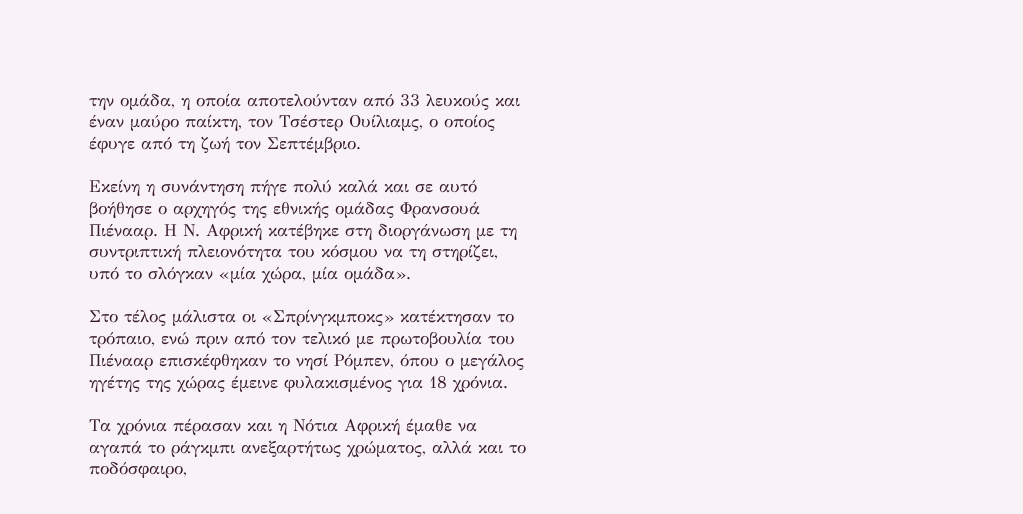την ομάδα, η οποία αποτελούνταν από 33 λευκούς και έναν μαύρο παίκτη, τον Τσέστερ Ουίλιαμς, ο οποίος έφυγε από τη ζωή τον Σεπτέμβριο.

Εκείνη η συνάντηση πήγε πολύ καλά και σε αυτό βοήθησε ο αρχηγός της εθνικής ομάδας Φρανσουά Πιένααρ. Η Ν. Αφρική κατέβηκε στη διοργάνωση με τη συντριπτική πλειονότητα του κόσμου να τη στηρίζει, υπό το σλόγκαν «μία χώρα, μία ομάδα».

Στο τέλος μάλιστα οι «Σπρίνγκμποκς» κατέκτησαν το τρόπαιο, ενώ πριν από τον τελικό με πρωτοβουλία του Πιένααρ επισκέφθηκαν το νησί Ρόμπεν, όπου ο μεγάλος ηγέτης της χώρας έμεινε φυλακισμένος για 18 χρόνια.

Τα χρόνια πέρασαν και η Νότια Αφρική έμαθε να αγαπά το ράγκμπι ανεξαρτήτως χρώματος, αλλά και το ποδόσφαιρο,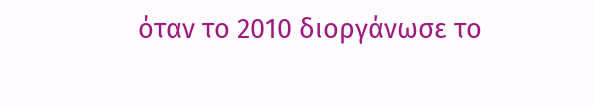όταν το 2010 διοργάνωσε το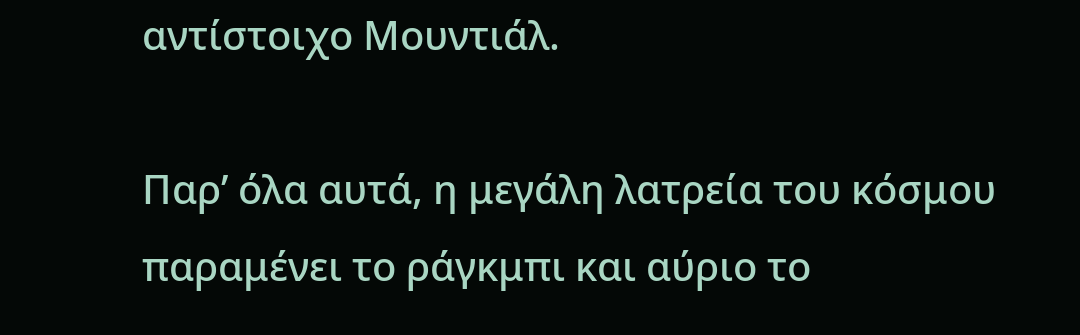αντίστοιχο Μουντιάλ.

Παρ’ όλα αυτά, η μεγάλη λατρεία του κόσμου παραμένει το ράγκμπι και αύριο το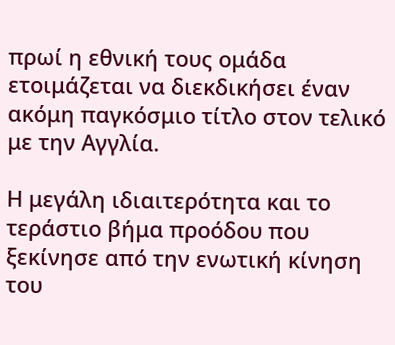πρωί η εθνική τους ομάδα ετοιμάζεται να διεκδικήσει έναν ακόμη παγκόσμιο τίτλο στον τελικό με την Αγγλία.

Η μεγάλη ιδιαιτερότητα και το τεράστιο βήμα προόδου που ξεκίνησε από την ενωτική κίνηση του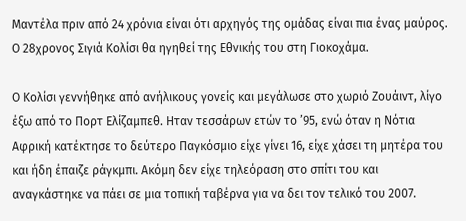Μαντέλα πριν από 24 χρόνια είναι ότι αρχηγός της ομάδας είναι πια ένας μαύρος. Ο 28χρονος Σιγιά Κολίσι θα ηγηθεί της Εθνικής του στη Γιοκοχάμα.

Ο Κολίσι γεννήθηκε από ανήλικους γονείς και μεγάλωσε στο χωριό Ζουάιντ, λίγο έξω από το Πορτ Ελίζαμπεθ. Ηταν τεσσάρων ετών το ’95, ενώ όταν η Νότια Αφρική κατέκτησε το δεύτερο Παγκόσμιο είχε γίνει 16, είχε χάσει τη μητέρα του και ήδη έπαιζε ράγκμπι. Ακόμη δεν είχε τηλεόραση στο σπίτι του και αναγκάστηκε να πάει σε μια τοπική ταβέρνα για να δει τον τελικό του 2007.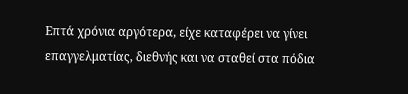Επτά χρόνια αργότερα, είχε καταφέρει να γίνει επαγγελματίας, διεθνής και να σταθεί στα πόδια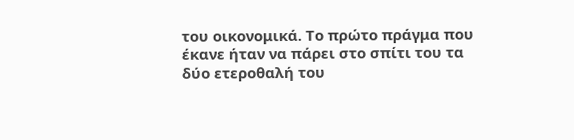του οικονομικά. Το πρώτο πράγμα που έκανε ήταν να πάρει στο σπίτι του τα δύο ετεροθαλή του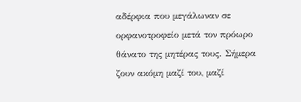αδέρφια που μεγάλωναν σε ορφανοτροφείο μετά τον πρόωρο θάνατο της μητέρας τους. Σήμερα ζουν ακόμη μαζί του, μαζί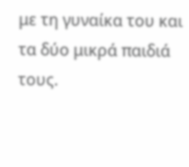με τη γυναίκα του και τα δύο μικρά παιδιά τους.